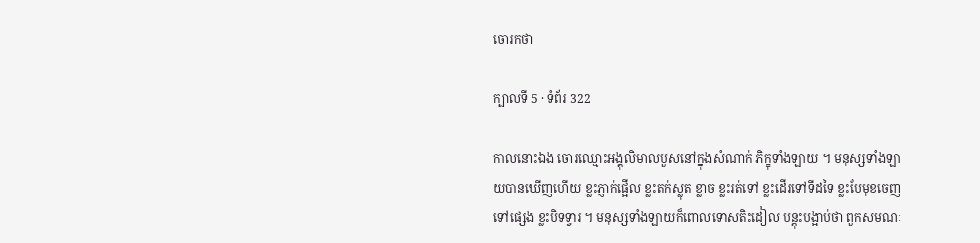ចោរកថា

ក្បាលទី 5 · ទំព័រ 322

កាលនោះឯង ចោរឈ្មោះអង្គុលិមាលបួសនៅក្នុងសំណាក់ ភិក្ខុទាំងឡាយ ។ មនុស្សទាំងឡាយបានឃើញហើយ ខ្លះភ្ញាក់ផ្អើល ខ្លះតក់ស្លុត ខ្លាច ខ្លះរត់ទៅ ខ្លះដើរទៅទីដទៃ ខ្លះបែមុខចេញទៅផ្សេង ខ្លះបិទទ្វារ ។ មនុស្សទាំងឡាយក៏ពោលទោសតិះដៀល បន្តុះបង្អាប់ថា ពួកសមណៈ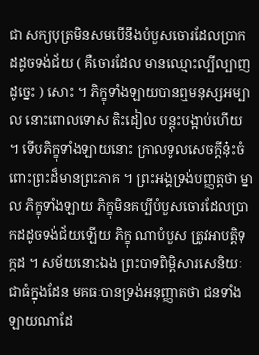ជា សក្យបុត្រមិនសមបើនឹងបំបួសចោរដែលប្រាកដដូចទង់ជ័យ ( គឺចោរដែល មានឈ្មោះល្បីល្បាញដូច្នេះ ) សោះ ។ ភិក្ខុទាំងឡាយបានឮមនុស្សអម្បាល នោះពោលទោស តិះដៀល បន្តុះបង្អាប់ហើយ ។ ទើបភិក្ខុទាំងឡាយនោះ ក្រាលទូលសេចក្តីនុ៎ះចំពោះព្រះដ៏មានព្រះភាគ ។ ព្រះអង្គទ្រង់បញ្ញត្តថា ម្នាល ភិក្ខុទាំងឡាយ ភិក្ខុមិនគប្បីបំបួសចោរដែលប្រាកដដូចទង់ជ័យឡើយ ភិក្ខុ ណាបំបួស ត្រូវអាបត្តិទុក្កដ ។ សម័យនោះឯង ព្រះបាទពិម្ពិសារសេនិយៈជាធំក្នុងដែន មគធៈបានទ្រង់អនុញ្ញាតថា ជនទាំងឡាយណាដែ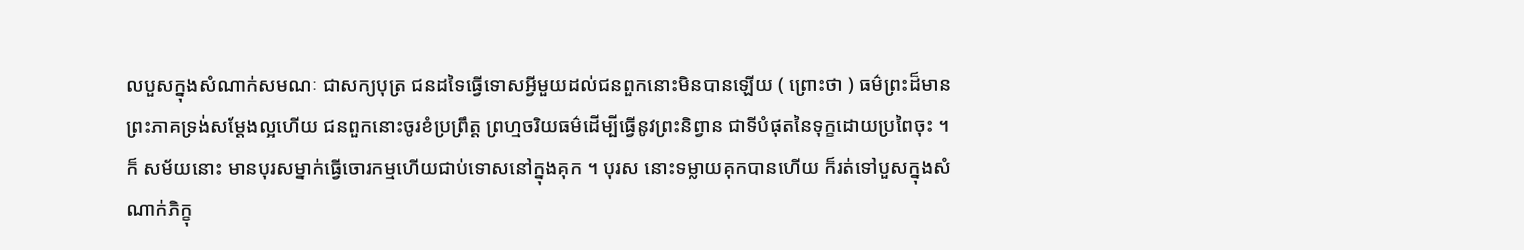លបួសក្នុងសំណាក់សមណៈ ជាសក្យបុត្រ ជនដទៃធ្វើទោសអ្វីមួយដល់ជនពួកនោះមិនបានឡើយ ( ព្រោះថា ) ធម៌ព្រះដ៏មានព្រះភាគទ្រង់សម្តែងល្អហើយ ជនពួកនោះចូរខំប្រព្រឹត្ត ព្រហ្មចរិយធម៌ដើម្បីធ្វើនូវព្រះនិព្វាន ជាទីបំផុតនៃទុក្ខដោយប្រពៃចុះ ។ ក៏ សម័យនោះ មានបុរសម្នាក់ធ្វើចោរកម្មហើយជាប់ទោសនៅក្នុងគុក ។ បុរស នោះទម្លាយគុកបានហើយ ក៏រត់ទៅបួសក្នុងសំណាក់ភិក្ខុ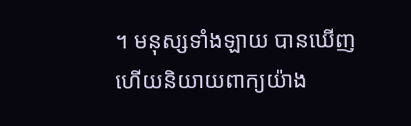។ មនុស្សទាំងឡាយ បានឃើញហើយនិយាយពាក្យយ៉ាង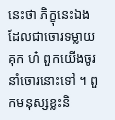នេះថា ភិក្ខុនេះឯងដែលជាចោរទម្លាយគុក ហ៎ ពួកយើងចូរនាំចោរនោះទៅ ។ ពួកមនុស្សខ្លះនិ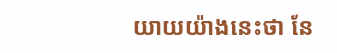យាយយ៉ាងនេះថា នែ